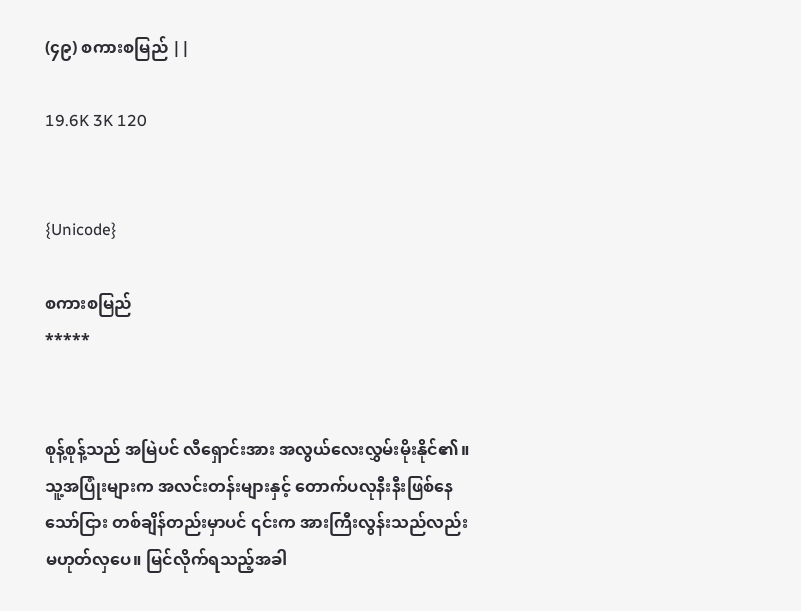(၄၉) စကားစမြည် ||

19.6K 3K 120


{Unicode}

စကားစမြည်
*****


စုန့်စုန့်သည် အမြဲပင် လီရှောင်းအား အလွယ်လေးလွှမ်းမိုးနိုင်၏။ သူ့အပြုံးများက အလင်းတန်းများနှင့် တောက်ပလုနီးနီးဖြစ်နေသော်ငြား တစ်ချိန်တည်းမှာပင် ၎င်းက အားကြီးလွန်းသည်လည်း မဟုတ်လှပေ။ မြင်လိုက်ရသည့်အခါ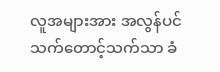လူအများအား အလွန်ပင် သက်တောင့်သက်သာ ခံ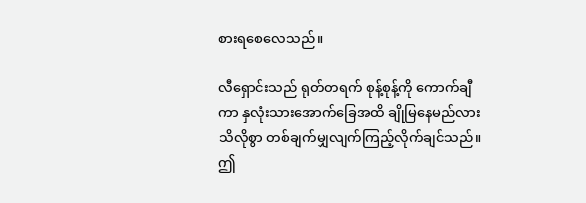စားရစေလေသည်။

လီရှောင်းသည် ရုတ်တရက် စုန့်စုန့်ကို ကောက်ချီကာ နှလုံးသားအောက်ခြေအထိ ချိုမြနေမည်လား သိလိုစွာ တစ်ချက်မျှလျက်ကြည့်လိုက်ချင်သည်။ ဤ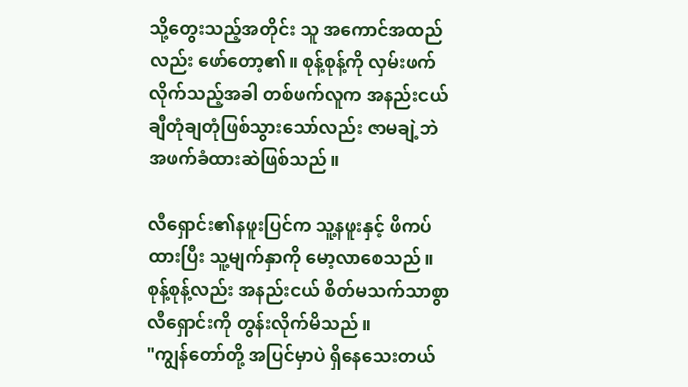သို့တွေးသည့်အတိုင်း သူ အကောင်အထည်လည်း ဖော်တော့၏။ စုန့်စုန့်ကို လှမ်းဖက်လိုက်သည့်အခါ တစ်ဖက်လူက အနည်းငယ်ချီတုံချတုံဖြစ်သွားသော်လည်း ဇာမချဲ့ဘဲ အဖက်ခံထားဆဲဖြစ်သည်။

လီရှောင်း၏နဖူးပြင်က သူ့နဖူးနှင့် ဖိကပ်ထားပြီး သူ့မျက်နှာကို မော့လာစေသည်။ စုန့်စုန့်လည်း အနည်းငယ် စိတ်မသက်သာစွာ လီရှောင်းကို တွန်းလိုက်မိသည်။
"ကျွန်တော်တို့ အပြင်မှာပဲ ရှိနေသေးတယ်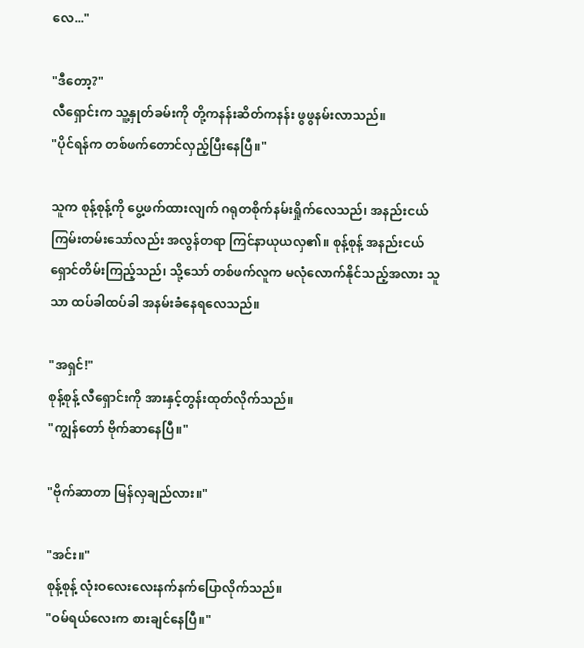လေ..."

"ဒီတော့?"
လီရှောင်းက သူ့နှုတ်ခမ်းကို တို့ကနန်းဆိတ်ကနန်း ဖွဖွနမ်းလာသည်။
"ပိုင်ရန်က တစ်ဖက်တောင်လှည့်ပြီးနေပြီ။"

သူက စုန့်စုန့်ကို ပွေ့ဖက်ထားလျက် ဂရုတစိုက်နမ်းရှိုက်လေသည်၊ အနည်းငယ် ကြမ်းတမ်းသော်လည်း အလွန်တရာ ကြင်နာယုယလှ၏။ စုန့်စုန့် အနည်းငယ် ရှောင်တိမ်းကြည့်သည်၊ သို့သော် တစ်ဖက်လူက မလုံလောက်နိုင်သည့်အလား သူသာ ထပ်ခါထပ်ခါ အနမ်းခံနေရလေသည်။

"အရှင်!"
စုန့်စုန့် လီရှောင်းကို အားနှင့်တွန်းထုတ်လိုက်သည်။
"ကျွန်တော် ဗိုက်ဆာနေပြီ။"

"ဗိုက်ဆာတာ မြန်လှချည်လား။"

"အင်း။"
စုန့်စုန့် လုံးဝလေးလေးနက်နက်ပြောလိုက်သည်။
"ဝမ်ရယ်လေးက စားချင်နေပြီ။"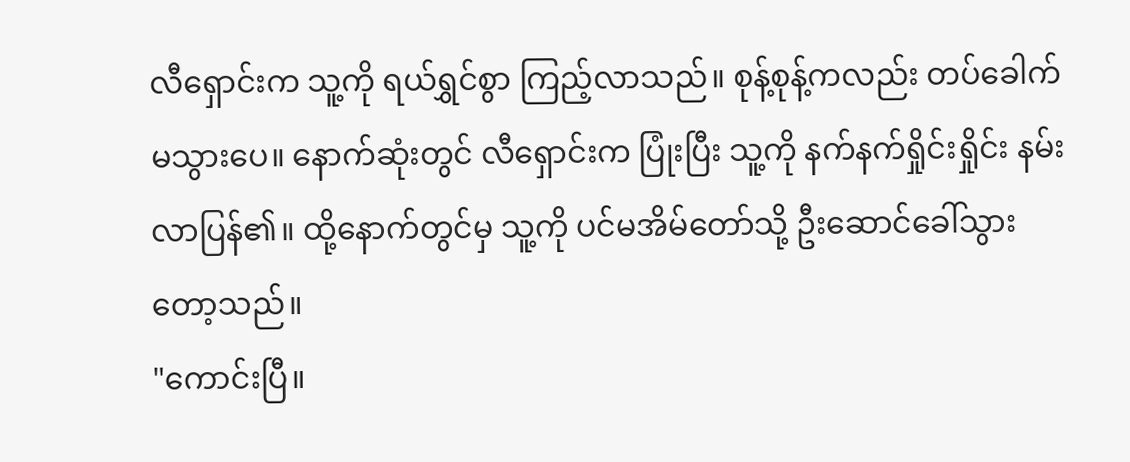လီရှောင်းက သူ့ကို ရယ်ရွှင်စွာ ကြည့်လာသည်။ စုန့်စုန့်ကလည်း တပ်ခေါက်မသွားပေ။ နောက်ဆုံးတွင် လီရှောင်းက ပြုံးပြီး သူ့ကို နက်နက်ရှိုင်းရှိုင်း နမ်းလာပြန်၏။ ထို့နောက်တွင်မှ သူ့ကို ပင်မအိမ်တော်သို့ ဦးဆောင်ခေါ်သွားတော့သည်။
"ကောင်းပြီ။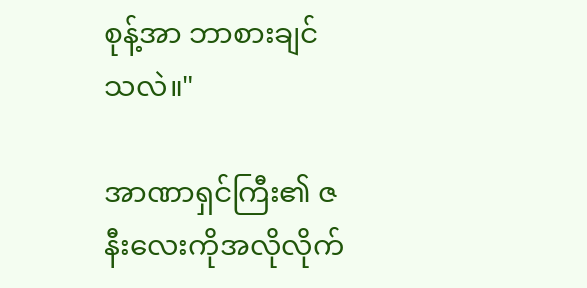စုန့်အာ ဘာစားချင်သလဲ။"

အာဏာရှင်ကြီး၏ ဇနီးလေးကိုအလိုလိုက်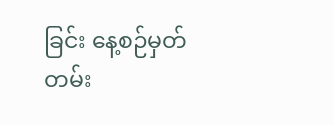ခြင်း နေ့စဉ်မှတ်တမ်း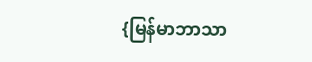{မြန်မာဘာသာ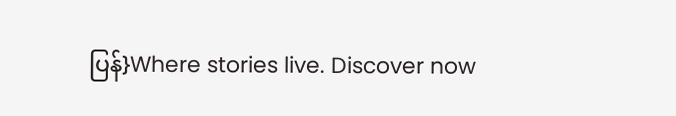ပြန်}Where stories live. Discover now